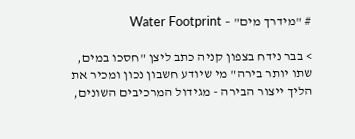# "מידרך מים" – Water Footprint

> בבר נידח בצפון קניה כתב ליצן "חסכו במים, שתו יותר בירה" מי שיודע חשבון נכון ומכיר את הליך ייצור הבירה - מגידול המרכיבים השונים,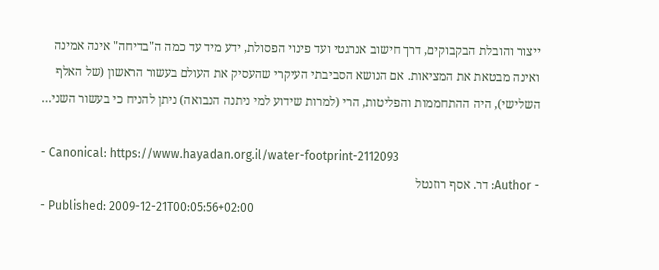ייצור והובלת הבקבוקים, דרך חישוב אנרגטי ועד פינוי הפסולת, ידע מיד עד כמה ה"בדיחה" אינה אמינה ואינה מבטאת את המציאות. אם הנושא הסביבתי העיקרי שהעסיק את העולם בעשור הראשון (של האלף השלישי), היה ההתחממות והפליטות, הרי (למרות שידוע למי ניתנה הנבואה) ניתן להניח כי בעשור השני…

- Canonical: https://www.hayadan.org.il/water-footprint-2112093
- Author: דר. אסף רוזנטל
- Published: 2009-12-21T00:05:56+02:00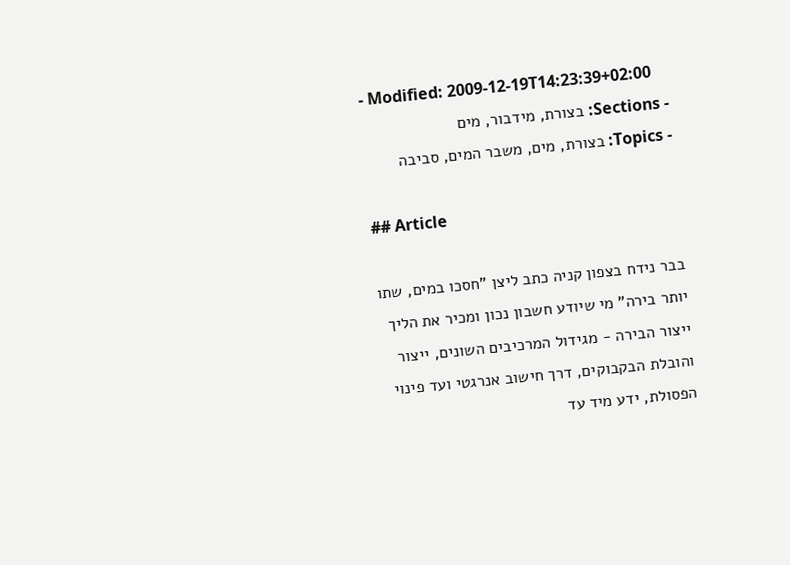- Modified: 2009-12-19T14:23:39+02:00
- Sections: בצורת, מידבור, מים
- Topics: בצורת, מים, משבר המים, סביבה

## Article

בבר נידח בצפון קניה כתב ליצן "חסכו במים, שתו יותר בירה" מי שיודע חשבון נכון ומכיר את הליך ייצור הבירה - מגידול המרכיבים השונים, ייצור והובלת הבקבוקים, דרך חישוב אנרגטי ועד פינוי הפסולת, ידע מיד עד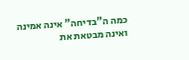כמה ה"בדיחה" אינה אמינה ואינה מבטאת את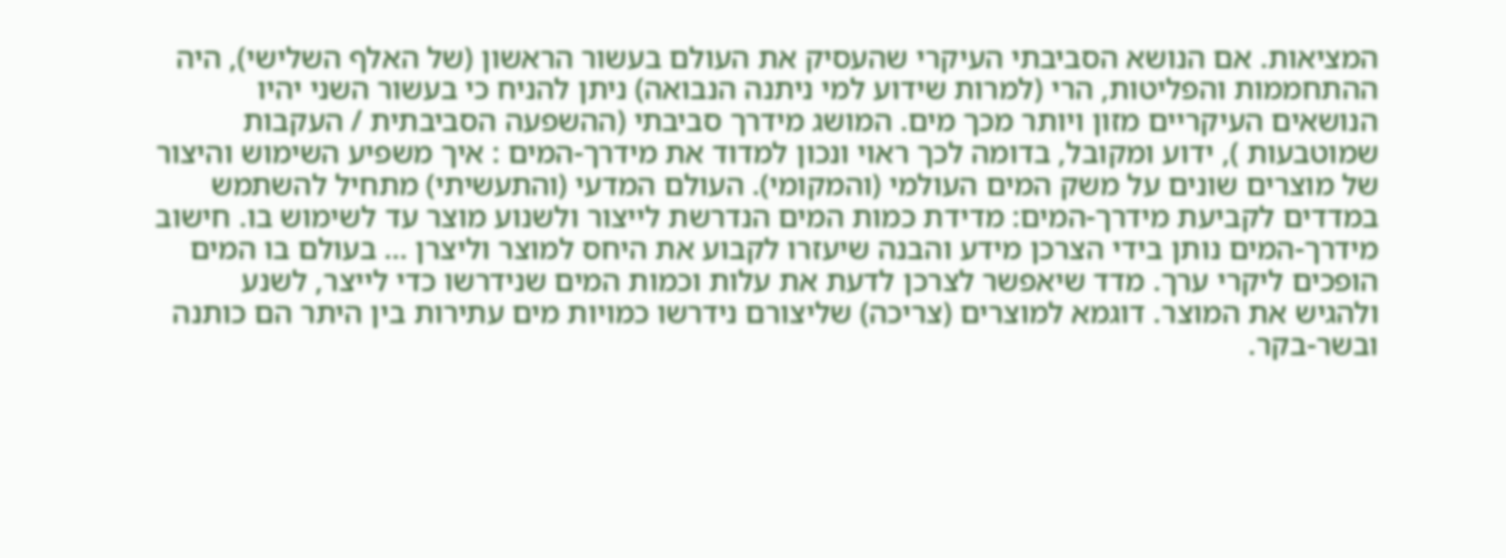המציאות. אם הנושא הסביבתי העיקרי שהעסיק את העולם בעשור הראשון (של האלף השלישי), היה ההתחממות והפליטות, הרי (למרות שידוע למי ניתנה הנבואה) ניתן להניח כי בעשור השני יהיו הנושאים העיקריים מזון ויותר מכך מים. המושג מידרך סביבתי (ההשפעה הסביבתית / העקבות שמוטבעות ), ידוע ומקובל, בדומה לכך ראוי ונכון למדוד את מידרך-המים : איך משפיע השימוש והיצור של מוצרים שונים על משק המים העולמי (והמקומי). העולם המדעי (והתעשיתי) מתחיל להשתמש במדדים לקביעת מידרך-המים: מדידת כמות המים הנדרשת לייצור ולשנוע מוצר עד לשימוש בו. חישוב מידרך-המים נותן בידי הצרכן מידע והבנה שיעזרו לקבוע את היחס למוצר וליצרן … בעולם בו המים הופכים ליקרי ערך. מדד שיאפשר לצרכן לדעת את עלות וכמות המים שנידרשו כדי לייצר, לשנע ולהגיש את המוצר. דוגמא למוצרים (צריכה) שליצורם נידרשו כמויות מים עתירות בין היתר הם כותנה ובשר-בקר.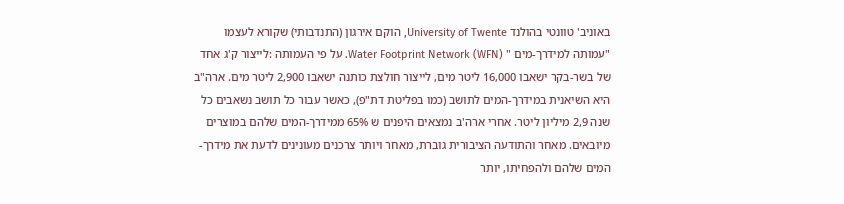באוניב' טוונטי בהולנד University of Twente, הוקם אירגון (התנדבותי) שקורא לעצמו "עמותה למידרך-מים " Water Footprint Network (WFN). על פי העמותה :לייצור ק'ג אחד של בשר-בקר ישאבו 16,000 ליטר מים, לייצור חולצת כותנה ישאבו 2,900 ליטר מים. ארה"ב היא השיאנית במידרך-המים לתושב (כמו בפליטת דת"פ), כאשר עבור כל תושב נשאבים כל שנה 2,9 מיליון ליטר. אחרי ארה'ב נמצאים היפנים ש 65% ממידרך-המים שלהם במוצרים מיובאים. מאחר והתודעה הציבורית גוברת, מאחר ויותר צרכנים מעונינים לדעת את מידרך-המים שלהם ולהפחיתו, יותר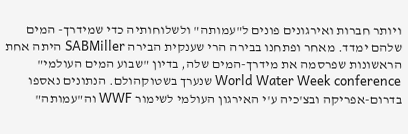ויותר חברות ואירגונים פונים ל"עמותה" ולשלוחותיה כדי שמידרך- המים שלהם ימדד. מאחר ופתחנו בבירה הרי שענקית הבירה SABMiller היתה אחת הראשונות שפרסמה את מידרך-המים שלה, בדיון "שבוע המים העולמי" World Water Week conference שנערך בשטוקהולם. הנתונים נאספו בדרום-אפריקה ובצ'כיה ע'י האירגון העולמי לשימור WWF וה"עמותה"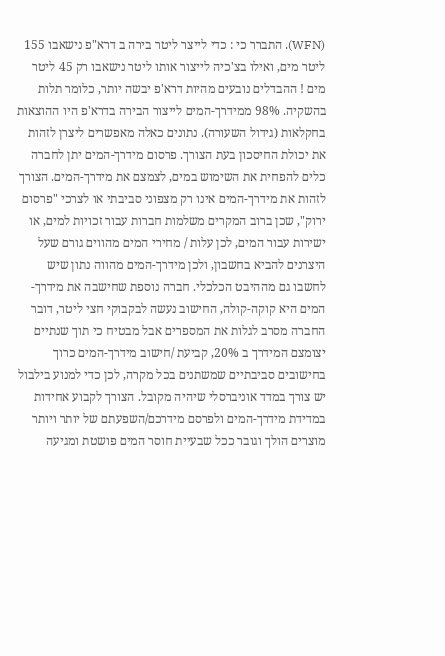(WFN). התברר כי : כדי לייצר ליטר בירה ב דרא"פ נישאבו 155 ליטר מים, ואילו בצ'כיה לייצור אותו ליטר נישאבו רק 45 ליטר מים ! ההבדלים נובעים מהיות דרא'פ יבשה יותר, כלומר תלות בהשקיה. 98% ממידרך-המים לייצור הבירה בדרא'פ היו ההוצאות בחקלאות (גידול השעורה). נתונים כאלה מאפשרים ליצרן לזהות את יכולת החיסכון בעת הצורך. פרסום מידרך-המים יתן לחברה כלים להפחית את השימוש במים, לצמצם את מידרך-המים. הצורך לזהות את מידרך-המים אינו רק מצפוני סביבתי או לצרכי "פרסום ירוק", שכן ברוב המקרים משלמות חברות עבור זכויות למים, או ישירות עבור המים, לכן עלות / מחירי המים מהווים גורם שעל היצרנים להביא בחשבון, ולכן מידרך-המים מהווה נתון שיש לחשבו גם מההיבט הכלכלי. חברה נוספת שחישבה את מידרך-המים היא קוקה-קולה, החישוב נעשה לבקבוקי חצי ליטר, דובר החברה מסרב לגלות את המספרים אבל מבטיח כי תוך שנתיים יצומצם המידרך ב 20%, קביעת /חישוב מידרך-המים כרוך בחישובים סביבתיים שמשתנים בכל מקרה, לכן כדי למנוע בילבול יש צורך במדד אוניברסלי שיהיה מקובל. הצורך לקבוע אחידות במדידת מידרך-המים ולפרסם מידרכם/השפעתם של יותר ויותר מוצרים הולך וגובר ככל שבעיית חוסר המים פושטת ומגיעה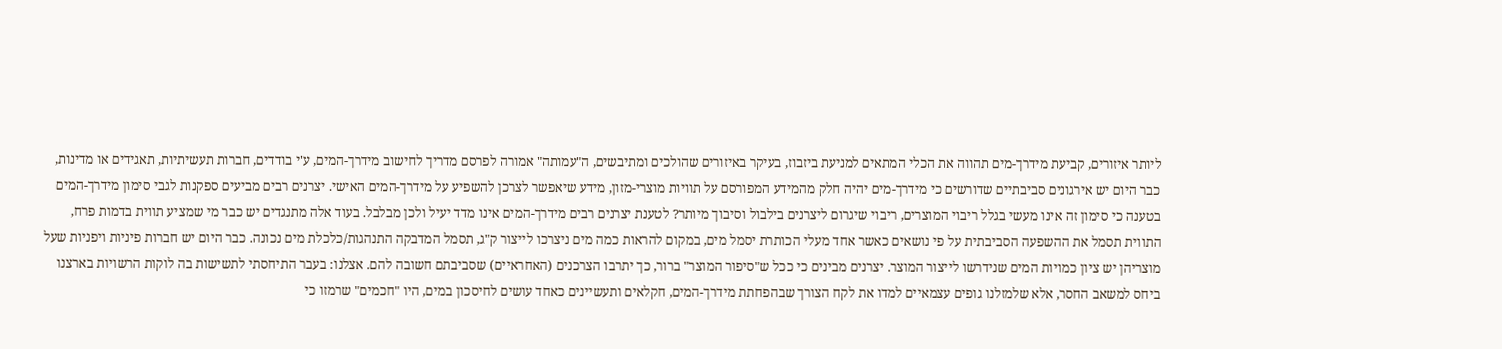ליותר איזורים, קביעת מידרך-מים תהווה את הכלי המתאים למניעת ביזבוז, בעיקר באיזורים שהולכים ומתיבשים, ה"עמותה" אמורה לפרסם מדריך לחישוב מידרך-המים, ע'י בודדים, חברות תעשיתיות, תאגידים או מדינות, כבר היום יש אירגונים סביבתיים שדורשים כי מידרך-מים יהיה חלק מהמידע המפורסם על תוויות מוצרי-מזון, מידע שיאפשר לצרכן להשפיע על מידרך-המים האישי. יצרנים רבים מביעים ספקנות לגבי סימון מידרך-המים בטענה כי סימון זה אינו מעשי בגלל ריבוי המוצרים, ריבוי שיגרום ליצרנים בילבול וסיבוך מיותר? לטענת יצרנים רבים מידרך-המים אינו מדד יעיל ולכן מבלבל. בעוד אלה מתנגדים יש כבר מי שמציע תווית בדמות פרח, התווית תסמל את ההשפעה הסביבתית על פי נושאים כאשר אחד מעלי הכותרת יסמל מים, במקום להראות כמה מים ניצרכו לייצור ק"ג, תסמל המדבקה התנהגות/כלכלת מים נכונה. כבר היום יש חברות פיניות ויפניות שעל מוצריהן יש ציון כמויות המים שנידרשו לייצור המוצר. יצרנים מבינים כי ככל ש"סיפור המוצר" ברור, כך יתרבו הצרכנים (האחראיים) שסביבתם חשובה להם. אצלנו: בעבר התיחסתי לתשישות בה לוקות הרשויות בארצנו ביחס למשאב החסר, אלא שלמזלנו גופים עצמאיים למדו את לקח הצורך שבהפחתת מידרך-המים, חקלאים ותעשיינים כאחד עושים לחיסכון במים, היו "חכמים" שרמזו כי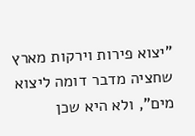"יצוא פירות וירקות מארץ שחציה מדבר דומה ליצוא מים", ולא היא שכן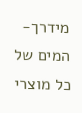מידרך-המים של כל מוצרי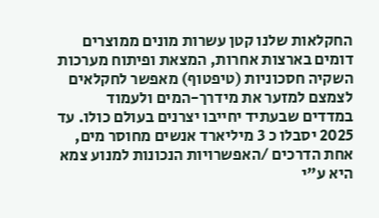החקלאות שלנו קטן עשרות מונים ממוצרים דומים בארצות אחרות, המצאת ופיתוח מערכות השקיה חסכוניות (טיפטוף) מאפשר לחקלאים לצמצם למזער את מידרך-המים ולעמוד במדדים שבעתיד יחייבו יצרנים בעולם כולו. עד 2025 יסבלו כ 3 מיליארד אנשים מחוסר מים, אחת הדרכים /האפשרויות הנכונות למנוע צמא היא ע"י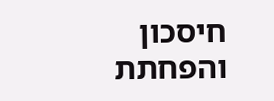חיסכון והפחתת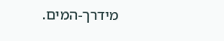מידרך-המים.